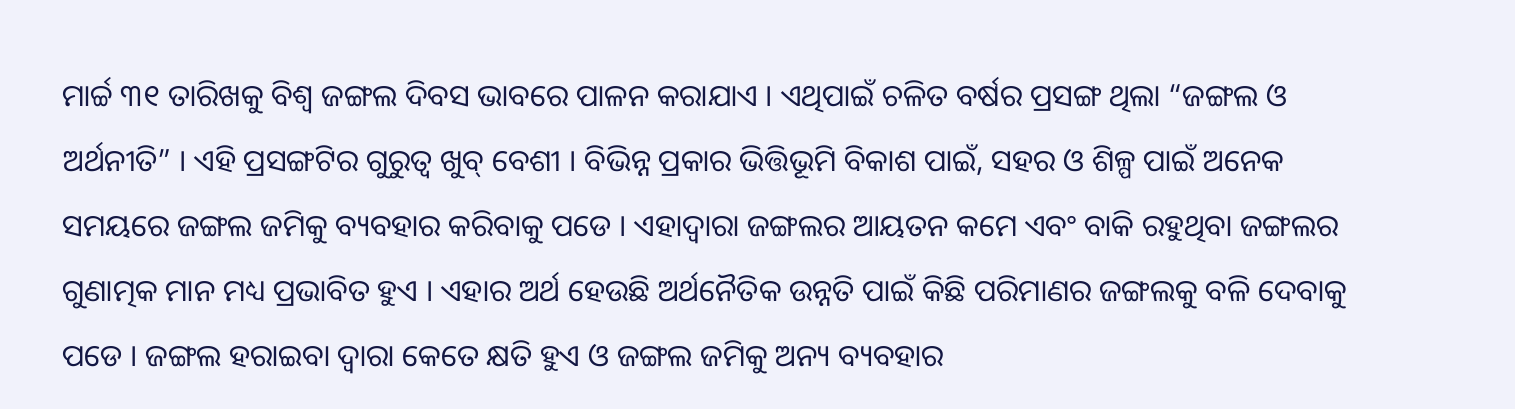ମାର୍ଚ୍ଚ ୩୧ ତାରିଖକୁ ବିଶ୍ୱ ଜଙ୍ଗଲ ଦିବସ ଭାବରେ ପାଳନ କରାଯାଏ । ଏଥିପାଇଁ ଚଳିତ ବର୍ଷର ପ୍ରସଙ୍ଗ ଥିଲା “ଜଙ୍ଗଲ ଓ ଅର୍ଥନୀତି” । ଏହି ପ୍ରସଙ୍ଗଟିର ଗୁରୁତ୍ୱ ଖୁବ୍ ବେଶୀ । ବିଭିନ୍ନ ପ୍ରକାର ଭିତ୍ତିଭୂମି ବିକାଶ ପାଇଁ, ସହର ଓ ଶିଳ୍ପ ପାଇଁ ଅନେକ ସମୟରେ ଜଙ୍ଗଲ ଜମିକୁ ବ୍ୟବହାର କରିବାକୁ ପଡେ । ଏହାଦ୍ୱାରା ଜଙ୍ଗଲର ଆୟତନ କମେ ଏବଂ ବାକି ରହୁଥିବା ଜଙ୍ଗଲର ଗୁଣାତ୍ମକ ମାନ ମଧ୍ୟ ପ୍ରଭାବିତ ହୁଏ । ଏହାର ଅର୍ଥ ହେଉଛି ଅର୍ଥନୈତିକ ଉନ୍ନତି ପାଇଁ କିଛି ପରିମାଣର ଜଙ୍ଗଲକୁ ବଳି ଦେବାକୁ ପଡେ । ଜଙ୍ଗଲ ହରାଇବା ଦ୍ୱାରା କେତେ କ୍ଷତି ହୁଏ ଓ ଜଙ୍ଗଲ ଜମିକୁ ଅନ୍ୟ ବ୍ୟବହାର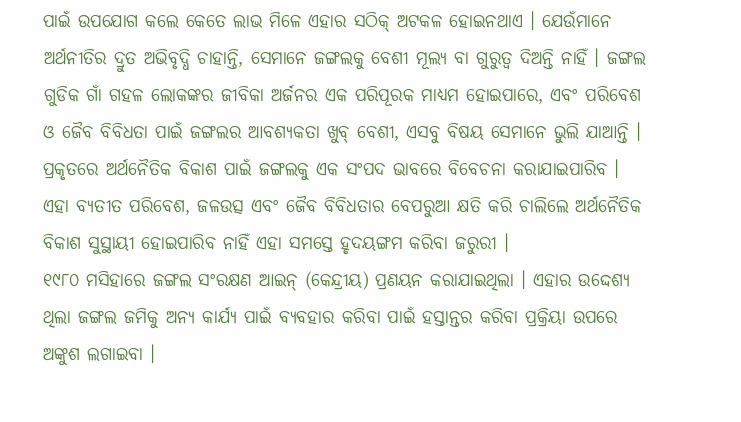ପାଇଁ ଉପଯୋଗ କଲେ କେତେ ଲାଭ ମିଳେ ଏହାର ସଠିକ୍ ଅଟକଳ ହୋଇନଥାଏ । ଯେଉଁମାନେ ଅର୍ଥନୀତିର ଦ୍ରୁତ ଅଭିବୃଦ୍ଧି ଚାହାନ୍ତି, ସେମାନେ ଜଙ୍ଗଲକୁ ବେଶୀ ମୂଲ୍ୟ ବା ଗୁରୁତ୍ୱ ଦିଅନ୍ତି ନାହିଁ । ଜଙ୍ଗଲ ଗୁଡିକ ଗାଁ ଗହଳ ଲୋକଙ୍କର ଜୀବିକା ଅର୍ଜନର ଏକ ପରିପୂରକ ମାଧ୍ୟମ ହୋଇପାରେ, ଏବଂ ପରିବେଶ ଓ ଜୈବ ବିବିଧତା ପାଇଁ ଜଙ୍ଗଲର ଆବଶ୍ୟକତା ଖୁବ୍ ବେଶୀ, ଏସବୁ ବିଷୟ ସେମାନେ ଭୁଲି ଯାଆନ୍ତି । ପ୍ରକୃତରେ ଅର୍ଥନୈତିକ ବିକାଶ ପାଇଁ ଜଙ୍ଗଲକୁ ଏକ ସଂପଦ ଭାବରେ ବିବେଚନା କରାଯାଇପାରିବ । ଏହା ବ୍ୟତୀତ ପରିବେଶ, ଜଳଉତ୍ସ ଏବଂ ଜୈବ ବିବିଧତାର ବେପରୁଆ କ୍ଷତି କରି ଚାଲିଲେ ଅର୍ଥନୈତିକ ବିକାଶ ସୁସ୍ଥାୟୀ ହୋଇପାରିବ ନାହିଁ ଏହା ସମସ୍ତେ ହୃଦୟଙ୍ଗମ କରିବା ଜରୁରୀ ।
୧୯୮୦ ମସିହାରେ ଜଙ୍ଗଲ ସଂରକ୍ଷଣ ଆଇନ୍ (କେନ୍ଦ୍ରୀୟ) ପ୍ରଣୟନ କରାଯାଇଥିଲା । ଏହାର ଉଦ୍ଦେଶ୍ୟ ଥିଲା ଜଙ୍ଗଲ ଜମିକୁ ଅନ୍ୟ କାର୍ଯ୍ୟ ପାଇଁ ବ୍ୟବହାର କରିବା ପାଇଁ ହସ୍ତାନ୍ତର କରିବା ପ୍ରକ୍ରିୟା ଉପରେ ଅଙ୍କୁଶ ଲଗାଇବା ।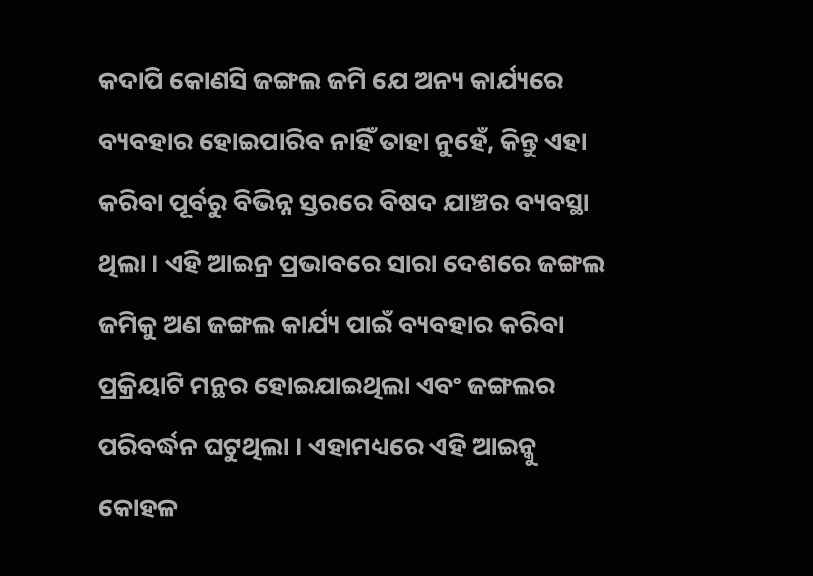କଦାପି କୋଣସି ଜଙ୍ଗଲ ଜମି ଯେ ଅନ୍ୟ କାର୍ଯ୍ୟରେ ବ୍ୟବହାର ହୋଇପାରିବ ନାହିଁ ତାହା ନୁହେଁ, କିନ୍ତୁ ଏହା କରିବା ପୂର୍ବରୁ ବିଭିନ୍ନ ସ୍ତରରେ ବିଷଦ ଯାଞ୍ଚର ବ୍ୟବସ୍ଥା ଥିଲା । ଏହି ଆଇନ୍ର ପ୍ରଭାବରେ ସାରା ଦେଶରେ ଜଙ୍ଗଲ ଜମିକୁ ଅଣ ଜଙ୍ଗଲ କାର୍ଯ୍ୟ ପାଇଁ ବ୍ୟବହାର କରିବା ପ୍ରକ୍ରିୟାଟି ମନ୍ଥର ହୋଇଯାଇଥିଲା ଏବଂ ଜଙ୍ଗଲର ପରିବର୍ଦ୍ଧନ ଘଟୁଥିଲା । ଏହାମଧ୍ୟରେ ଏହି ଆଇନ୍କୁ କୋହଳ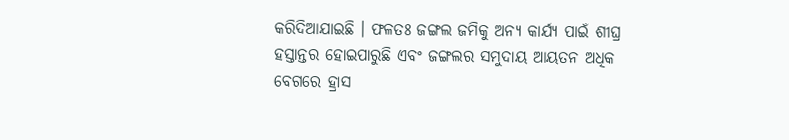କରିଦିଆଯାଇଛି । ଫଳତଃ ଜଙ୍ଗଲ ଜମିକୁ ଅନ୍ୟ କାର୍ଯ୍ୟ ପାଇଁ ଶୀଘ୍ର ହସ୍ତାନ୍ତର ହୋଇପାରୁଛି ଏବଂ ଜଙ୍ଗଲର ସମୁଦାୟ ଆୟତନ ଅଧିକ ବେଗରେ ହ୍ରାସ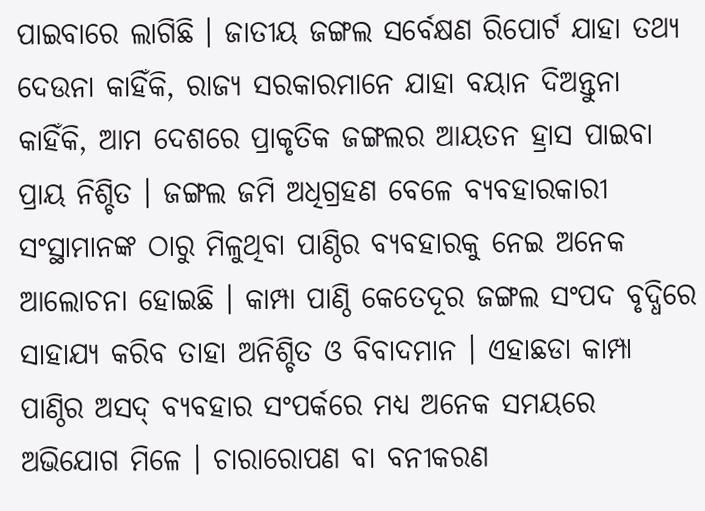ପାଇବାରେ ଲାଗିଛି । ଜାତୀୟ ଜଙ୍ଗଲ ସର୍ବେକ୍ଷଣ ରିପୋର୍ଟ ଯାହା ତଥ୍ୟ ଦେଉନା କାହିଁକି, ରାଜ୍ୟ ସରକାରମାନେ ଯାହା ବୟାନ ଦିଅନ୍ତୁନା କାହିଁକି, ଆମ ଦେଶରେ ପ୍ରାକୃତିକ ଜଙ୍ଗଲର ଆୟତନ ହ୍ରାସ ପାଇବା ପ୍ରାୟ ନିଶ୍ଚିତ । ଜଙ୍ଗଲ ଜମି ଅଧିଗ୍ରହଣ ବେଳେ ବ୍ୟବହାରକାରୀ ସଂସ୍ଥାମାନଙ୍କ ଠାରୁ ମିଳୁଥିବା ପାଣ୍ଠିର ବ୍ୟବହାରକୁ ନେଇ ଅନେକ ଆଲୋଚନା ହୋଇଛି । କାମ୍ପା ପାଣ୍ଠି କେତେଦୂର ଜଙ୍ଗଲ ସଂପଦ ବୃଦ୍ଧିରେ ସାହାଯ୍ୟ କରିବ ତାହା ଅନିଶ୍ଚିତ ଓ ବିବାଦମାନ । ଏହାଛଡା କାମ୍ପା ପାଣ୍ଠିର ଅସଦ୍ ବ୍ୟବହାର ସଂପର୍କରେ ମଧ୍ୟ ଅନେକ ସମୟରେ ଅଭିଯୋଗ ମିଳେ । ଚାରାରୋପଣ ବା ବନୀକରଣ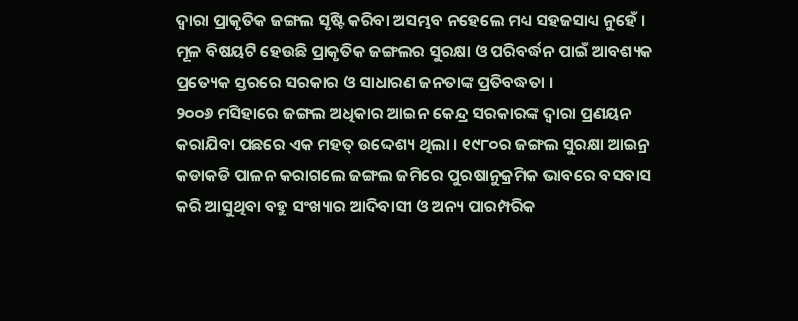ଦ୍ୱାରା ପ୍ରାକୃତିକ ଜଙ୍ଗଲ ସୃଷ୍ଟି କରିବା ଅସମ୍ଭବ ନହେଲେ ମଧ୍ୟ ସହଜସାଧ୍ୟ ନୁହେଁ । ମୂଳ ବିଷୟଟି ହେଉଛି ପ୍ରାକୃତିକ ଜଙ୍ଗଲର ସୁରକ୍ଷା ଓ ପରିବର୍ଦ୍ଧନ ପାଇଁ ଆବଶ୍ୟକ ପ୍ରତ୍ୟେକ ସ୍ତରରେ ସରକାର ଓ ସାଧାରଣ ଜନତାଙ୍କ ପ୍ରତିବଦ୍ଧତା ।
୨୦୦୬ ମସିହାରେ ଜଙ୍ଗଲ ଅଧିକାର ଆଇନ କେନ୍ଦ୍ର ସରକାରଙ୍କ ଦ୍ୱାରା ପ୍ରଣୟନ କରାଯିବା ପଛରେ ଏକ ମହତ୍ ଉଦ୍ଦେଶ୍ୟ ଥିଲା । ୧୯୮୦ର ଜଙ୍ଗଲ ସୁରକ୍ଷା ଆଇନ୍ର କଡାକଡି ପାଳନ କରାଗଲେ ଜଙ୍ଗଲ ଜମିରେ ପୁରଷାନୁକ୍ରମିକ ଭାବରେ ବସବାସ କରି ଆସୁଥିବା ବହୁ ସଂଖ୍ୟାର ଆଦିବାସୀ ଓ ଅନ୍ୟ ପାରମ୍ପରିକ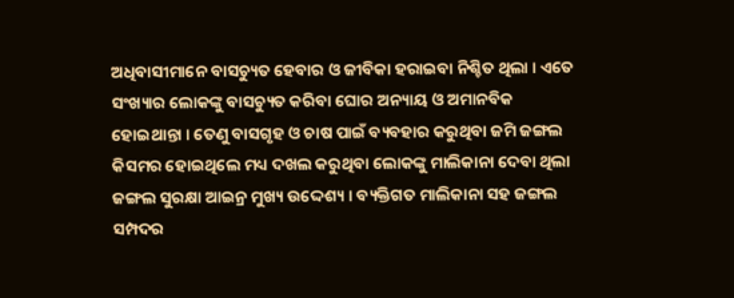ଅଧିବାସୀମାନେ ବାସଚ୍ୟୁତ ହେବାର ଓ ଜୀବିକା ହରାଇବା ନିଶ୍ଚିତ ଥିଲା । ଏତେ ସଂଖ୍ୟାର ଲୋକଙ୍କୁ ବାସଚ୍ୟୁତ କରିବା ଘୋର ଅନ୍ୟାୟ ଓ ଅମାନବିକ ହୋଇଥାନ୍ତା । ତେଣୁ ବାସଗୃହ ଓ ଚାଷ ପାଇଁ ବ୍ୟବହାର କରୁଥିବା ଜମି ଜଙ୍ଗଲ କିସମର ହୋଇଥିଲେ ମଧ୍ୟ ଦଖଲ କରୁଥିବା ଲୋକଙ୍କୁ ମାଲିକାନା ଦେବା ଥିଲା ଜଙ୍ଗଲ ସୁରକ୍ଷା ଆଇନ୍ର ମୁଖ୍ୟ ଉଦ୍ଦେଶ୍ୟ । ବ୍ୟକ୍ତିଗତ ମାଲିକାନା ସହ ଜଙ୍ଗଲ ସମ୍ପଦର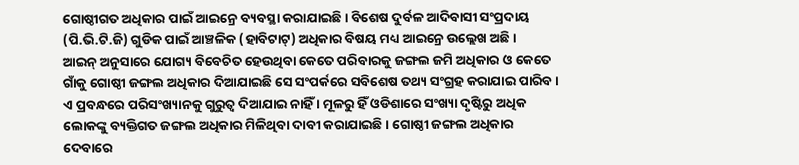ଗୋଷ୍ଠୀଗତ ଅଧିକାର ପାଇଁ ଆଇନ୍ରେ ବ୍ୟବସ୍ଥା କରାଯାଇଛି । ବିଶେଷ ଦୁର୍ବଳ ଆଦିବାସୀ ସଂପ୍ରଦାୟ (ପି.ଭି.ଟି.ଜି) ଗୁଡିକ ପାଇଁ ଆଞ୍ଚଳିକ (ହାବିଟାଟ୍) ଅଧିକାର ବିଷୟ ମଧ୍ୟ ଆଇନ୍ରେ ଉଲ୍ଲେଖ ଅଛି ।
ଆଇନ୍ ଅନୁସାରେ ଯୋଗ୍ୟ ବିବେଚିତ ହେଉଥିବା କେତେ ପରିବାରକୁ ଜଙ୍ଗଲ ଜମି ଅଧିକାର ଓ କେତେ ଗାଁକୁ ଗୋଷ୍ଠୀ ଜଙ୍ଗଲ ଅଧିକାର ଦିଆଯାଇଛି ସେ ସଂପର୍କରେ ସବିଶେଷ ତଥ୍ୟ ସଂଗ୍ରହ କରାଯାଇ ପାରିବ । ଏ ପ୍ରବନ୍ଧରେ ପରିସଂଖ୍ୟାନକୁ ଗୁରୁତ୍ୱ ଦିଆଯାଇ ନାହିଁ । ମୂଳରୁ ହିଁ ଓଡିଶାରେ ସଂଖ୍ୟା ଦୃଷ୍ଟିରୁ ଅଧିକ ଲୋକଙ୍କୁ ବ୍ୟକ୍ତିଗତ ଜଙ୍ଗଲ ଅଧିକାର ମିଳିଥିବା ଦାବୀ କରାଯାଇଛି । ଗୋଷ୍ଠୀ ଜଙ୍ଗଲ ଅଧିକାର ଦେବାରେ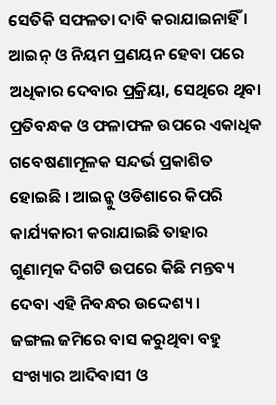ସେତିକି ସଫଳତା ଦାବି କରାଯାଇନାହିଁ । ଆଇନ୍ ଓ ନିୟମ ପ୍ରଣୟନ ହେବା ପରେ ଅଧିକାର ଦେବାର ପ୍ରକ୍ରିୟା, ସେଥିରେ ଥିବା ପ୍ରତିବନ୍ଧକ ଓ ଫଳାଫଳ ଉପରେ ଏକାଧିକ ଗବେଷଣାମୂଳକ ସନ୍ଦର୍ଭ ପ୍ରକାଶିତ ହୋଇଛି । ଆଇନ୍କୁ ଓଡିଶାରେ କିପରି କାର୍ଯ୍ୟକାରୀ କରାଯାଇଛି ତାହାର ଗୁଣାତ୍ମକ ଦିଗଟି ଉପରେ କିଛି ମନ୍ତବ୍ୟ ଦେବା ଏହି ନିବନ୍ଧର ଉଦ୍ଦେଶ୍ୟ ।
ଜଙ୍ଗଲ ଜମିରେ ବାସ କରୁଥିବା ବହୁ ସଂଖ୍ୟାର ଆଦିବାସୀ ଓ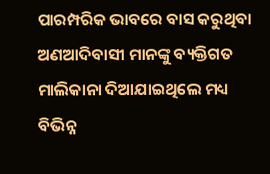ପାରମ୍ପରିକ ଭାବରେ ବାସ କରୁଥିବା ଅଣଆଦିବାସୀ ମାନଙ୍କୁ ବ୍ୟକ୍ତିଗତ ମାଲିକାନା ଦିଆଯାଇଥିଲେ ମଧ୍ୟ ବିଭିନ୍ନ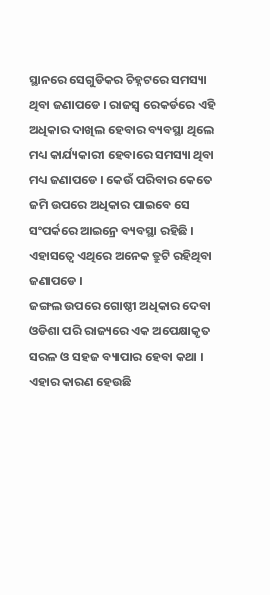ସ୍ଥାନରେ ସେଗୁଡିକର ଚିହ୍ନଟରେ ସମସ୍ୟା ଥିବା ଜଣାପଡେ । ରାଜସ୍ୱ ରେକର୍ଡରେ ଏହି ଅଧିକାର ଦାଖିଲ ହେବାର ବ୍ୟବସ୍ଥା ଥିଲେ ମଧ୍ୟ କାର୍ଯ୍ୟକାରୀ ହେବାରେ ସମସ୍ୟା ଥିବା ମଧ୍ୟ ଜଣାପଡେ । କେଉଁ ପରିବାର କେତେ ଜମି ଉପରେ ଅଧିକାର ପାଇବେ ସେ ସଂପର୍କରେ ଆଇନ୍ରେ ବ୍ୟବସ୍ଥା ରହିଛି । ଏହାସତ୍ୱେ ଏଥିରେ ଅନେକ ତ୍ରୁଟି ରହିଥିବା ଜଣାପଡେ ।
ଜଙ୍ଗଲ ଉପରେ ଗୋଷ୍ଠୀ ଅଧିକାର ଦେବା ଓଡିଶା ପରି ରାଜ୍ୟରେ ଏକ ଅପେକ୍ଷାକୃତ ସରଳ ଓ ସହଜ ବ୍ୟାପାର ହେବା କଥା । ଏହାର କାରଣ ହେଉଛି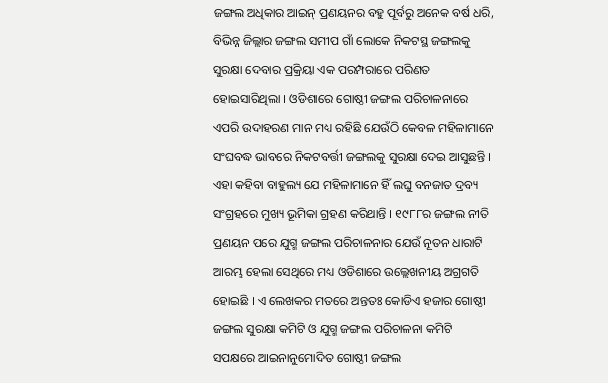ଜଙ୍ଗଲ ଅଧିକାର ଆଇନ୍ ପ୍ରଣୟନର ବହୁ ପୂର୍ବରୁ ଅନେକ ବର୍ଷ ଧରି, ବିଭିନ୍ନ ଜିଲ୍ଲାର ଜଙ୍ଗଲ ସମୀପ ଗାଁ ଲୋକେ ନିକଟସ୍ଥ ଜଙ୍ଗଲକୁ ସୁରକ୍ଷା ଦେବାର ପ୍ରକ୍ରିୟା ଏକ ପରମ୍ପରାରେ ପରିଣତ ହୋଇସାରିଥିଲା । ଓଡିଶାରେ ଗୋଷ୍ଠୀ ଜଙ୍ଗଲ ପରିଚାଳନାରେ ଏପରି ଉଦାହରଣ ମାନ ମଧ୍ୟ ରହିଛି ଯେଉଁଠି କେବଳ ମହିଳାମାନେ ସଂଘବଦ୍ଧ ଭାବରେ ନିକଟବର୍ତ୍ତୀ ଜଙ୍ଗଲକୁ ସୁରକ୍ଷା ଦେଇ ଆସୁଛନ୍ତି । ଏହା କହିବା ବାହୁଲ୍ୟ ଯେ ମହିଳାମାନେ ହିଁ ଲଘୁ ବନଜାତ ଦ୍ରବ୍ୟ ସଂଗ୍ରହରେ ମୁଖ୍ୟ ଭୂମିକା ଗ୍ରହଣ କରିଥାନ୍ତି । ୧୯୮୮ର ଜଙ୍ଗଲ ନୀତି ପ୍ରଣୟନ ପରେ ଯୁଗ୍ମ ଜଙ୍ଗଲ ପରିଚାଳନାର ଯେଉଁ ନୂତନ ଧାରାଟି ଆରମ୍ଭ ହେଲା ସେଥିରେ ମଧ୍ୟ ଓଡିଶାରେ ଉଲ୍ଲେଖନୀୟ ଅଗ୍ରଗତି ହୋଇଛି । ଏ ଲେଖକର ମତରେ ଅନ୍ତତଃ କୋଡିଏ ହଜାର ଗୋଷ୍ଠୀ ଜଙ୍ଗଲ ସୁରକ୍ଷା କମିଟି ଓ ଯୁଗ୍ମ ଜଙ୍ଗଲ ପରିଚାଳନା କମିଟି ସପକ୍ଷରେ ଆଇନାନୁମୋଦିତ ଗୋଷ୍ଠୀ ଜଙ୍ଗଲ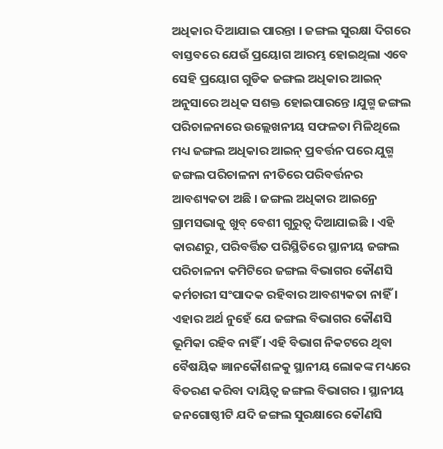ଅଧିକାର ଦିଆଯାଇ ପାରନ୍ତା । ଜଙ୍ଗଲ ସୁରକ୍ଷା ଦିଗରେ ବାସ୍ତବରେ ଯେଉଁ ପ୍ରୟୋଗ ଆରମ୍ଭ ହୋଇଥିଲା ଏବେ ସେହି ପ୍ରୟୋଗ ଗୁଡିକ ଜଙ୍ଗଲ ଅଧିକାର ଆଇନ୍ ଅନୁସାରେ ଅଧିକ ସଶକ୍ତ ହୋଇପାରନ୍ତେ ।ଯୁଗ୍ମ ଜଙ୍ଗଲ ପରିଚାଳନାରେ ଉଲ୍ଲେଖନୀୟ ସଫଳତା ମିଳିଥିଲେ ମଧ୍ୟ ଜଙ୍ଗଲ ଅଧିକାର ଆଇନ୍ ପ୍ରବର୍ତ୍ତନ ପରେ ଯୁଗ୍ମ ଜଙ୍ଗଲ ପରିଚାଳନା ନୀତିରେ ପରିବର୍ତ୍ତନର ଆବଶ୍ୟକତା ଅଛି । ଜଙ୍ଗଲ ଅଧିକାର ଆଇନ୍ରେ ଗ୍ରାମସଭାକୁ ଖୁବ୍ ବେଶୀ ଗୁରୁତ୍ୱ ଦିଆଯାଇଛି । ଏହି କାରଣରୁ, ପରିବର୍ତ୍ତିତ ପରିସ୍ଥିତିରେ ସ୍ଥାନୀୟ ଜଙ୍ଗଲ ପରିଚାଳନା କମିଟିରେ ଜଙ୍ଗଲ ବିଭାଗର କୌଣସି କର୍ମଚାରୀ ସଂପାଦକ ରହିବାର ଆବଶ୍ୟକତା ନାହିଁ । ଏହାର ଅର୍ଥ ନୁହେଁ ଯେ ଜଙ୍ଗଲ ବିଭାଗର କୌଣସି ଭୂମିକା ରହିବ ନାହିଁ । ଏହି ବିଭାଗ ନିକଟରେ ଥିବା ବୈଷୟିକ ଜ୍ଞାନକୌଶଳକୁ ସ୍ଥାନୀୟ ଲୋକଙ୍କ ମଧ୍ୟରେ ବିତରଣ କରିବା ଦାୟିତ୍ୱ ଜଙ୍ଗଲ ବିଭାଗର । ସ୍ଥାନୀୟ ଜନଗୋଷ୍ଠୀଟି ଯଦି ଜଙ୍ଗଲ ସୁରକ୍ଷାରେ କୌଣସି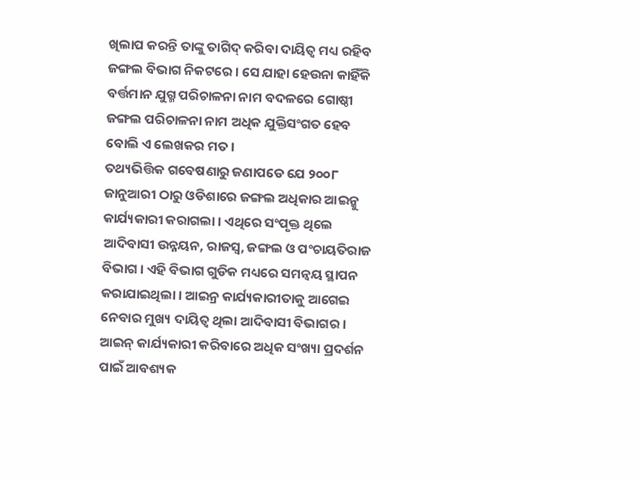ଖିଲାପ କରନ୍ତି ତାଙ୍କୁ ତାଗିଦ୍ କରିବା ଦାୟିତ୍ୱ ମଧ୍ୟ ରହିବ ଜଙ୍ଗଲ ବିଭାଗ ନିକଟରେ । ସେ ଯାହା ହେଉନା କାହିଁକି ବର୍ତ୍ତମାନ ଯୁଗ୍ମ ପରିଚାଳନା ନାମ ବଦଳରେ ଗୋଷ୍ଠୀ ଜଙ୍ଗଲ ପରିଚାଳନା ନାମ ଅଧିକ ଯୁକ୍ତିସଂଗତ ହେବ ବୋଲି ଏ ଲେଖକର ମତ ।
ତଥ୍ୟଭିତ୍ତିକ ଗବେଷଣାରୁ ଜଣାପଡେ ଯେ ୨୦୦୮ ଜାନୁଆରୀ ଠାରୁ ଓଡିଶାରେ ଜଙ୍ଗଲ ଅଧିକାର ଆଇନ୍କୁ କାର୍ଯ୍ୟକାରୀ କରାଗଲା । ଏଥିରେ ସଂପୃକ୍ତ ଥିଲେ ଆଦିବାସୀ ଉନ୍ନୟନ, ରାଜସ୍ୱ, ଜଙ୍ଗଲ ଓ ପଂଚାୟତିରାଜ ବିଭାଗ । ଏହି ବିଭାଗ ଗୁଡିକ ମଧ୍ୟରେ ସମନ୍ୱୟ ସ୍ଥାପନ କରାଯାଇଥିଲା । ଆଇନ୍ର କାର୍ଯ୍ୟକାରୀତାକୁ ଆଗେଇ ନେବାର ମୁଖ୍ୟ ଦାୟିତ୍ୱ ଥିଲା ଆଦିବାସୀ ବିଭାଗର । ଆଇନ୍ କାର୍ଯ୍ୟକାରୀ କରିବାରେ ଅଧିକ ସଂଖ୍ୟା ପ୍ରଦର୍ଶନ ପାଇଁ ଆବଶ୍ୟକ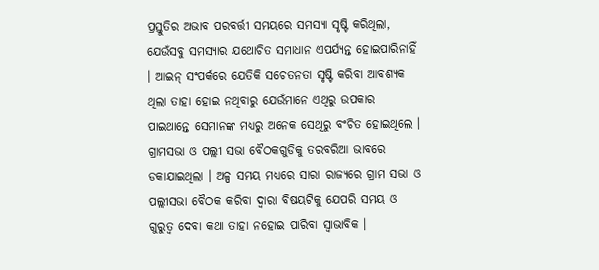ପ୍ରସ୍ତୁତିର ଅଭାବ ପରବର୍ତ୍ତୀ ସମୟରେ ସମସ୍ୟା ସୃଷ୍ଟି କରିଥିଲା, ଯେଉଁସବୁ ସମସ୍ୟାର ଯଥୋଚିତ ସମାଧାନ ଏପର୍ଯ୍ୟନ୍ତ ହୋଇପାରିନାହିଁ । ଆଇନ୍ ସଂପର୍କରେ ଯେତିକି ସଚେତନତା ସୃଷ୍ଟି କରିବା ଆବଶ୍ୟକ ଥିଲା ତାହା ହୋଇ ନଥିବାରୁ ଯେଉଁମାନେ ଏଥିରୁ ଉପକାର ପାଇଥାନ୍ତେ ସେମାନଙ୍କ ମଧ୍ୟରୁ ଅନେକ ସେଥିରୁ ବଂଚିତ ହୋଇଥିଲେ । ଗ୍ରାମସଭା ଓ ପଲ୍ଲୀ ସଭା ବୈଠକଗୁଡିକୁ ତରବରିଆ ଭାବରେ ଡକାଯାଇଥିଲା । ଅଳ୍ପ ସମୟ ମଧ୍ୟରେ ସାରା ରାଜ୍ୟରେ ଗ୍ରାମ ସଭା ଓ ପଲ୍ଲୀସଭା ବୈଠକ କରିବା ଦ୍ୱାରା ବିଷୟଟିକୁ ଯେପରି ସମୟ ଓ ଗୁରୁତ୍ୱ ଦେବା କଥା ତାହା ନହୋଇ ପାରିବା ସ୍ୱାଭାବିକ ।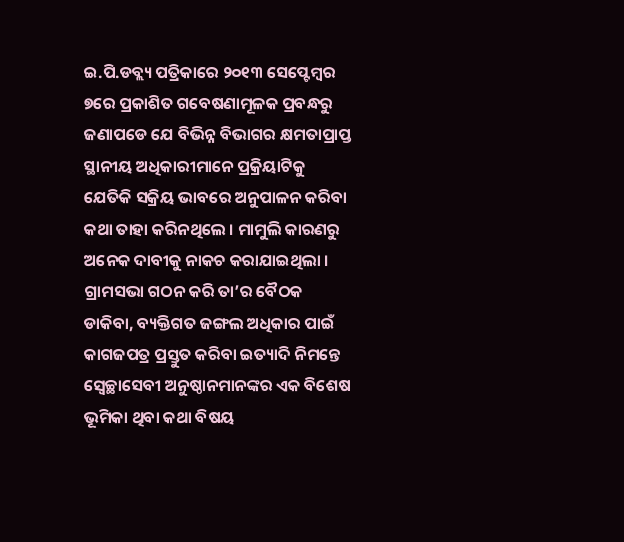ଇ.ପି.ଡବ୍ଲ୍ୟ ପତ୍ରିକାରେ ୨୦୧୩ ସେପ୍ଟେମ୍ବର ୭ରେ ପ୍ରକାଶିତ ଗବେଷଣାମୂଳକ ପ୍ରବନ୍ଧରୁ ଜଣାପଡେ ଯେ ବିଭିନ୍ନ ବିଭାଗର କ୍ଷମତାପ୍ରାପ୍ତ ସ୍ଥାନୀୟ ଅଧିକାରୀମାନେ ପ୍ରକ୍ରିୟାଟିକୁ ଯେତିକି ସକ୍ରିୟ ଭାବରେ ଅନୁପାଳନ କରିବା କଥା ତାହା କରିନଥିଲେ । ମାମୁଲି କାରଣରୁ ଅନେକ ଦାବୀକୁ ନାକଚ କରାଯାଇଥିଲା । ଗ୍ରାମସଭା ଗଠନ କରି ତା’ର ବୈଠକ ଡାକିବା, ବ୍ୟକ୍ତିଗତ ଜଙ୍ଗଲ ଅଧିକାର ପାଇଁ କାଗଜପତ୍ର ପ୍ରସ୍ତୁତ କରିବା ଇତ୍ୟାଦି ନିମନ୍ତେ ସ୍ୱେଚ୍ଛାସେବୀ ଅନୁଷ୍ଠାନମାନଙ୍କର ଏକ ବିଶେଷ ଭୂମିକା ଥିବା କଥା ବିଷୟ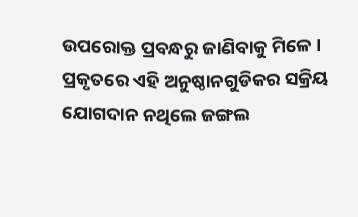ଉପରୋକ୍ତ ପ୍ରବନ୍ଧରୁ ଜାଣିବାକୁ ମିଳେ । ପ୍ରକୃତରେ ଏହି ଅନୁଷ୍ଠାନଗୁଡିକର ସକ୍ରିୟ ଯୋଗଦାନ ନଥିଲେ ଜଙ୍ଗଲ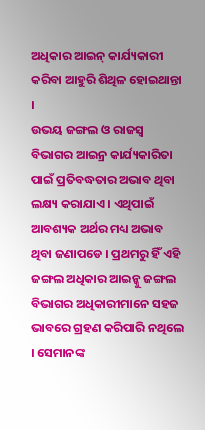ଅଧିକାର ଆଇନ୍ କାର୍ଯ୍ୟକାରୀ କରିବା ଆହୁରି ଶିଥିଳ ହୋଇଥାନ୍ତା ।
ଉଭୟ ଜଙ୍ଗଲ ଓ ରାଜସ୍ୱ ବିଭାଗର ଆଇନ୍ର କାର୍ଯ୍ୟକାରିତା ପାଇଁ ପ୍ରତିବଦ୍ଧତାର ଅଭାବ ଥିବା ଲକ୍ଷ୍ୟ କରାଯାଏ । ଏଥିପାଇଁ ଆବଶ୍ୟକ ଅର୍ଥର ମଧ୍ୟ ଅଭାବ ଥିବା ଜଣାପଡେ । ପ୍ରଥମରୁ ହିଁ ଏହି ଜଙ୍ଗଲ ଅଧିକାର ଆଇନ୍କୁ ଜଙ୍ଗଲ ବିଭାଗର ଅଧିକାରୀମାନେ ସହଜ ଭାବରେ ଗ୍ରହଣ କରିପାରି ନଥିଲେ । ସେମାନଙ୍କ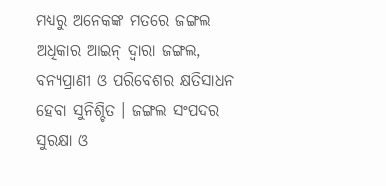ମଧ୍ୟରୁ ଅନେକଙ୍କ ମତରେ ଜଙ୍ଗଲ ଅଧିକାର ଆଇନ୍ ଦ୍ୱାରା ଜଙ୍ଗଲ, ବନ୍ୟପ୍ରାଣୀ ଓ ପରିବେଶର କ୍ଷତିସାଧନ ହେବା ସୁନିଶ୍ଚିତ । ଜଙ୍ଗଲ ସଂପଦର ସୁରକ୍ଷା ଓ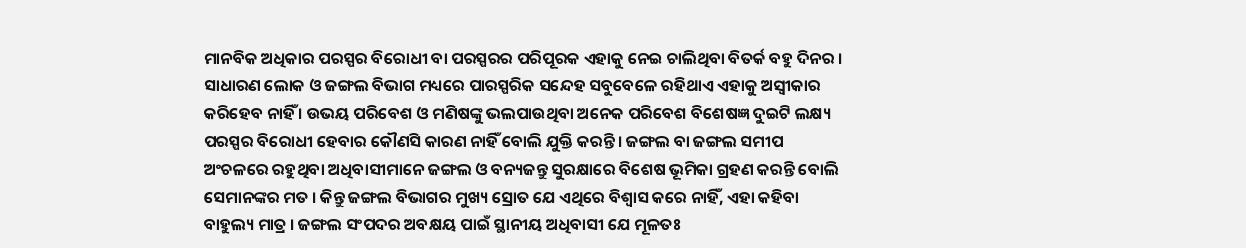ମାନବିକ ଅଧିକାର ପରସ୍ପର ବିରୋଧୀ ବା ପରସ୍ପରର ପରିପୂରକ ଏହାକୁ ନେଇ ଚାଲିଥିବା ବିତର୍କ ବହୁ ଦିନର । ସାଧାରଣ ଲୋକ ଓ ଜଙ୍ଗଲ ବିଭାଗ ମଧ୍ୟରେ ପାରସ୍ପରିକ ସନ୍ଦେହ ସବୁବେଳେ ରହିଥାଏ ଏହାକୁ ଅସ୍ୱୀକାର କରିହେବ ନାହିଁ । ଉଭୟ ପରିବେଶ ଓ ମଣିଷଙ୍କୁ ଭଲପାଉଥିବା ଅନେକ ପରିବେଶ ବିଶେଷଜ୍ଞ ଦୁଇଟି ଲକ୍ଷ୍ୟ ପରସ୍ପର ବିରୋଧୀ ହେବାର କୌଣସି କାରଣ ନାହିଁ ବୋଲି ଯୁକ୍ତି କରନ୍ତି । ଜଙ୍ଗଲ ବା ଜଙ୍ଗଲ ସମୀପ ଅଂଚଳରେ ରହୁଥିବା ଅଧିବାସୀମାନେ ଜଙ୍ଗଲ ଓ ବନ୍ୟଜନ୍ତୁ ସୁରକ୍ଷାରେ ବିଶେଷ ଭୂମିକା ଗ୍ରହଣ କରନ୍ତି ବୋଲି ସେମାନଙ୍କର ମତ । କିନ୍ତୁ ଜଙ୍ଗଲ ବିଭାଗର ମୁଖ୍ୟ ସ୍ରୋତ ଯେ ଏଥିରେ ବିଶ୍ୱାସ କରେ ନାହିଁ, ଏହା କହିବା ବାହୁଲ୍ୟ ମାତ୍ର । ଜଙ୍ଗଲ ସଂପଦର ଅବକ୍ଷୟ ପାଇଁ ସ୍ଥାନୀୟ ଅଧିବାସୀ ଯେ ମୂଳତଃ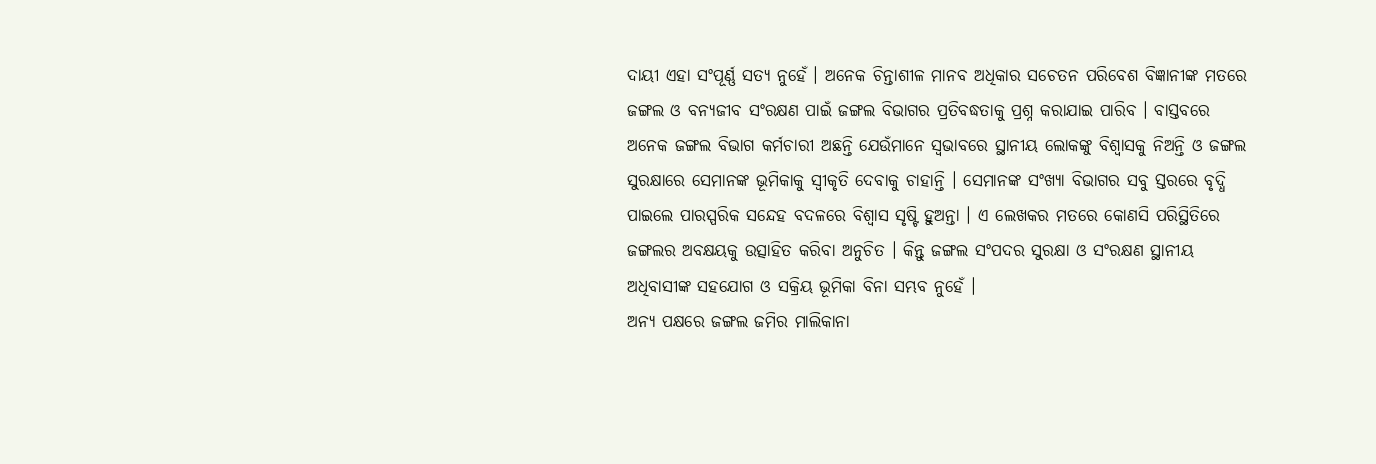ଦାୟୀ ଏହା ସଂପୂର୍ଣ୍ଣ ସତ୍ୟ ନୁହେଁ । ଅନେକ ଚିନ୍ତାଶୀଳ ମାନବ ଅଧିକାର ସଚେତନ ପରିବେଶ ବିଜ୍ଞାନୀଙ୍କ ମତରେ ଜଙ୍ଗଲ ଓ ବନ୍ୟଜୀବ ସଂରକ୍ଷଣ ପାଇଁ ଜଙ୍ଗଲ ବିଭାଗର ପ୍ରତିବଦ୍ଧତାକୁ ପ୍ରଶ୍ନ କରାଯାଇ ପାରିବ । ବାସ୍ତବରେ ଅନେକ ଜଙ୍ଗଲ ବିଭାଗ କର୍ମଚାରୀ ଅଛନ୍ତି ଯେଉଁମାନେ ସ୍ୱଭାବରେ ସ୍ଥାନୀୟ ଲୋକଙ୍କୁ ବିଶ୍ୱାସକୁ ନିଅନ୍ତି ଓ ଜଙ୍ଗଲ ସୁରକ୍ଷାରେ ସେମାନଙ୍କ ଭୂମିକାକୁ ସ୍ୱୀକୃତି ଦେବାକୁ ଚାହାନ୍ତି । ସେମାନଙ୍କ ସଂଖ୍ୟା ବିଭାଗର ସବୁ ସ୍ତରରେ ବୃଦ୍ଧି ପାଇଲେ ପାରସ୍ପରିକ ସନ୍ଦେହ ବଦଳରେ ବିଶ୍ୱାସ ସୃଷ୍ଟି ହୁଅନ୍ତା । ଏ ଲେଖକର ମତରେ କୋଣସି ପରିସ୍ଥିତିରେ ଜଙ୍ଗଲର ଅବକ୍ଷୟକୁ ଉତ୍ସାହିତ କରିବା ଅନୁଚିତ । କିନ୍ତୁ ଜଙ୍ଗଲ ସଂପଦର ସୁରକ୍ଷା ଓ ସଂରକ୍ଷଣ ସ୍ଥାନୀୟ ଅଧିବାସୀଙ୍କ ସହଯୋଗ ଓ ସକ୍ରିୟ ଭୂମିକା ବିନା ସମ୍ଭବ ନୁହେଁ ।
ଅନ୍ୟ ପକ୍ଷରେ ଜଙ୍ଗଲ ଜମିର ମାଲିକାନା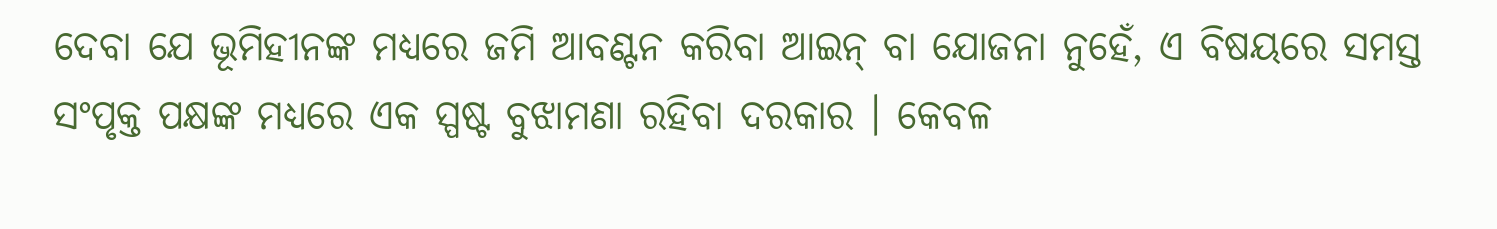ଦେବା ଯେ ଭୂମିହୀନଙ୍କ ମଧ୍ୟରେ ଜମି ଆବଣ୍ଟନ କରିବା ଆଇନ୍ ବା ଯୋଜନା ନୁହେଁ, ଏ ବିଷୟରେ ସମସ୍ତ ସଂପୃକ୍ତ ପକ୍ଷଙ୍କ ମଧ୍ୟରେ ଏକ ସ୍ପଷ୍ଟ ବୁଝାମଣା ରହିବା ଦରକାର । କେବଳ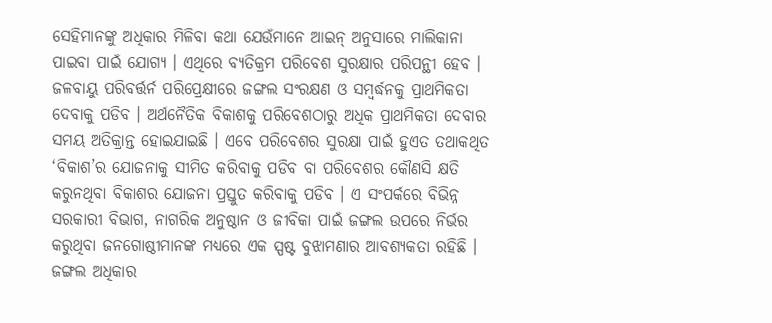ସେହିମାନଙ୍କୁ ଅଧିକାର ମିଳିବା କଥା ଯେଉଁମାନେ ଆଇନ୍ ଅନୁସାରେ ମାଲିକାନା ପାଇବା ପାଇଁ ଯୋଗ୍ୟ । ଏଥିରେ ବ୍ୟତିକ୍ରମ ପରିବେଶ ସୁରକ୍ଷାର ପରିପନ୍ଥୀ ହେବ । ଜଳବାୟୁ ପରିବର୍ତ୍ତର୍ନ ପରିପ୍ରେକ୍ଷୀରେ ଜଙ୍ଗଲ ସଂରକ୍ଷଣ ଓ ସମ୍ବର୍ଦ୍ଧନକୁ ପ୍ରାଥମିକତା ଦେବାକୁ ପଡିବ । ଅର୍ଥନୈତିକ ବିକାଶକୁ ପରିବେଶଠାରୁ ଅଧିକ ପ୍ରାଥମିକତା ଦେବାର ସମୟ ଅତିକ୍ରାନ୍ତ ହୋଇଯାଇଛି । ଏବେ ପରିବେଶର ସୁରକ୍ଷା ପାଇଁ ହୁଏତ ତଥାକଥିତ ‘ବିକାଶ’ର ଯୋଜନାକୁ ସୀମିତ କରିବାକୁ ପଡିବ ବା ପରିବେଶର କୌଣସି କ୍ଷତି କରୁନଥିବା ବିକାଶର ଯୋଜନା ପ୍ରସ୍ତୁତ କରିବାକୁ ପଡିବ । ଏ ସଂପର୍କରେ ବିଭିନ୍ନ ସରକାରୀ ବିଭାଗ, ନାଗରିକ ଅନୁଷ୍ଠାନ ଓ ଜୀବିକା ପାଇଁ ଜଙ୍ଗଲ ଉପରେ ନିର୍ଭର କରୁଥିବା ଜନଗୋଷ୍ଠୀମାନଙ୍କ ମଧ୍ୟରେ ଏକ ସ୍ପଷ୍ଟ ବୁଝାମଣାର ଆବଶ୍ୟକତା ରହିଛି ।
ଜଙ୍ଗଲ ଅଧିକାର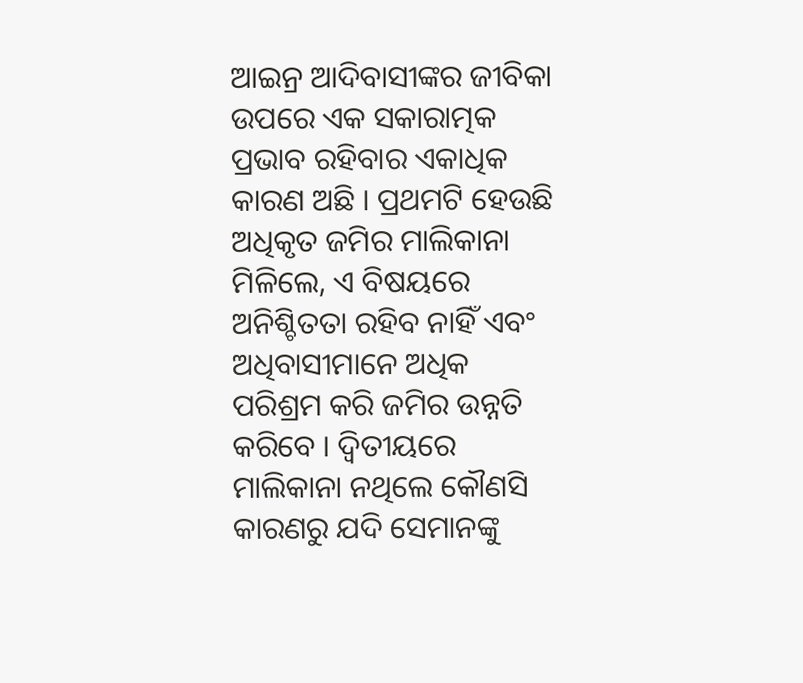ଆଇନ୍ର ଆଦିବାସୀଙ୍କର ଜୀବିକା ଉପରେ ଏକ ସକାରାତ୍ମକ ପ୍ରଭାବ ରହିବାର ଏକାଧିକ କାରଣ ଅଛି । ପ୍ରଥମଟି ହେଉଛି ଅଧିକୃତ ଜମିର ମାଲିକାନା ମିଳିଲେ, ଏ ବିଷୟରେ ଅନିଶ୍ଚିତତା ରହିବ ନାହିଁ ଏବଂ ଅଧିବାସୀମାନେ ଅଧିକ ପରିଶ୍ରମ କରି ଜମିର ଉନ୍ନତି କରିବେ । ଦ୍ୱିତୀୟରେ ମାଲିକାନା ନଥିଲେ କୌଣସି କାରଣରୁ ଯଦି ସେମାନଙ୍କୁ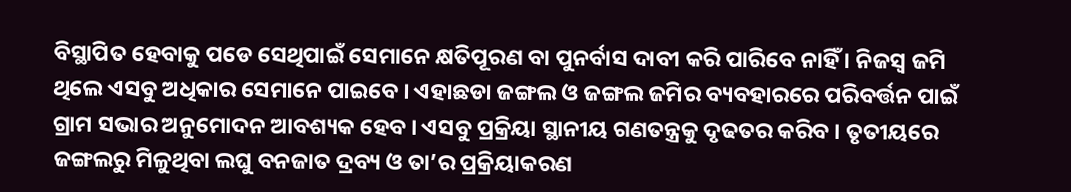ବିସ୍ଥାପିତ ହେବାକୁ ପଡେ ସେଥିପାଇଁ ସେମାନେ କ୍ଷତିପୂରଣ ବା ପୁନର୍ବାସ ଦାବୀ କରି ପାରିବେ ନାହିଁ । ନିଜସ୍ୱ ଜମି ଥିଲେ ଏସବୁ ଅଧିକାର ସେମାନେ ପାଇବେ । ଏହାଛଡା ଜଙ୍ଗଲ ଓ ଜଙ୍ଗଲ ଜମିର ବ୍ୟବହାରରେ ପରିବର୍ତ୍ତନ ପାଇଁ ଗ୍ରାମ ସଭାର ଅନୁମୋଦନ ଆବଶ୍ୟକ ହେବ । ଏସବୁ ପ୍ରକ୍ରିୟା ସ୍ଥାନୀୟ ଗଣତନ୍ତ୍ରକୁ ଦୃଢତର କରିବ । ତୃତୀୟରେ ଜଙ୍ଗଲରୁ ମିଳୁଥିବା ଲଘୁ ବନଜାତ ଦ୍ରବ୍ୟ ଓ ତା’ର ପ୍ରକ୍ରିୟାକରଣ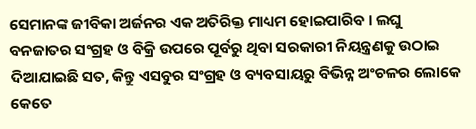ସେମାନଙ୍କ ଜୀବିକା ଅର୍ଜନର ଏକ ଅତିରିକ୍ତ ମାଧ୍ୟମ ହୋଇପାରିବ । ଲଘୁ ବନଜାତର ସଂଗ୍ରହ ଓ ବିକ୍ରି ଉପରେ ପୂର୍ବରୁ ଥିବା ସରକାରୀ ନିୟନ୍ତ୍ରଣକୁ ଉଠାଇ ଦିଆଯାଇଛି ସତ, କିନ୍ତୁ ଏସବୁର ସଂଗ୍ରହ ଓ ବ୍ୟବସାୟରୁ ବିଭିନ୍ନ ଅଂଚଳର ଲୋକେ କେତେ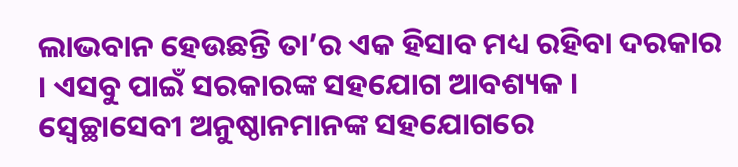ଲାଭବାନ ହେଉଛନ୍ତି ତା’ର ଏକ ହିସାବ ମଧ୍ୟ ରହିବା ଦରକାର । ଏସବୁ ପାଇଁ ସରକାରଙ୍କ ସହଯୋଗ ଆବଶ୍ୟକ । ସ୍ୱେଚ୍ଛାସେବୀ ଅନୁଷ୍ଠାନମାନଙ୍କ ସହଯୋଗରେ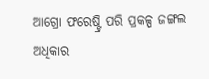ଆଗ୍ରୋ ଫରେଷ୍ଟ୍ରି ପରି ପ୍ରକଳ୍ପ ଜଙ୍ଗଲ ଅଧିକାର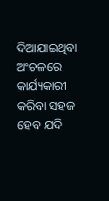ଦିଆଯାଇଥିବା ଅଂଚଳରେ କାର୍ଯ୍ୟକାରୀ କରିବା ସହଜ ହେବ ଯଦି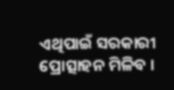ଏଥିପାଇଁ ସରକାରୀ ପ୍ରୋତ୍ସାହନ ମିଳିବ ।